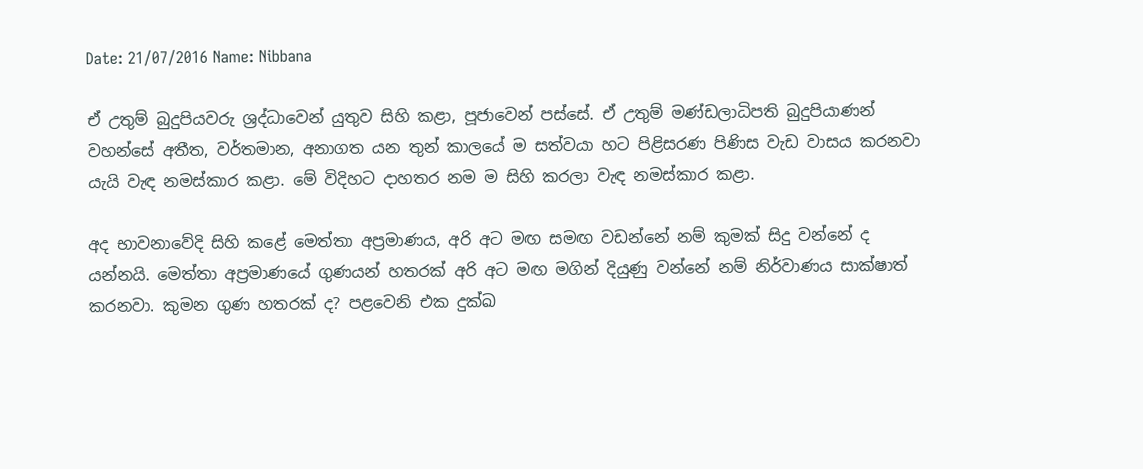Date: 21/07/2016 Name: Nibbana

ඒ උතුම් බුදුපියවරු ශ්‍රද්ධාවෙන් යුතුව සිහි කළා, පූජාවෙන් පස්සේ. ඒ උතුම් මණ්ඩලාධිපති බුදුපියාණන් වහන්සේ අතීත, වර්තමාන, අනාගත යන තුන් කාලයේ ම සත්වයා හට පිළිසරණ පිණිස වැඩ වාසය කරනවා යැයි වැඳ නමස්කාර කළා. මේ විදිහට දාහතර නම ම සිහි කරලා වැඳ නමස්කාර කළා.

අද භාවනාවේදි සිහි කළේ මෙත්තා අප්‍රමාණය, අරි අට මඟ සමඟ වඩන්නේ නම් කුමක් සිදු වන්නේ ද යන්නයි. මෙත්තා අප්‍රමාණයේ ගුණයන් හතරක් අරි අට මඟ මගින් දියුණු වන්නේ නම් නිර්වාණය සාක්ෂාත් කරනවා. කුමන ගුණ හතරක් ද? පළවෙනි එක දුක්ඛ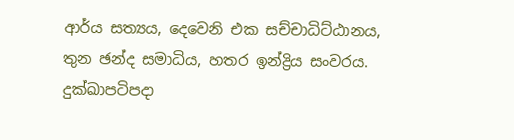ආර්ය සත්‍යය, දෙවෙනි එක සච්චාධිට්ඨානය, තුන ඡන්ද සමාධිය, හතර ඉන්ද්‍රිය සංවරය. දුක්ඛාපටිපදා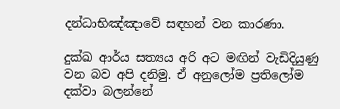දන්ධාභිඤ්ඤාවේ සඳහන් වන කාරණා.

දුක්ඛ ආර්ය සත්‍යය අරි අට මඟින් වැඩිදියුණු වන බව අපි දනිමු. ඒ අනුලෝම ප්‍රතිලෝම දක්වා බලන්නේ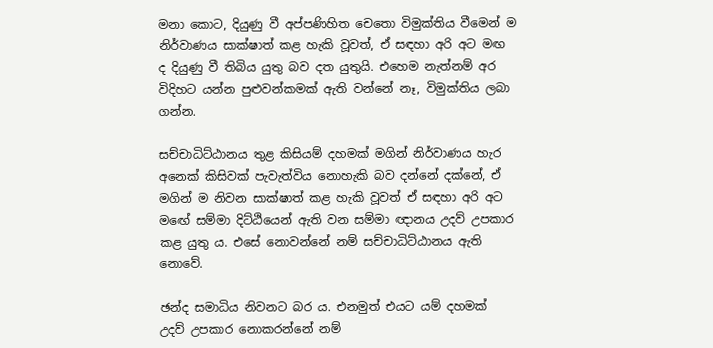මනා කොට, දියුණු වී අප්පණිහිත චෙතො විමුක්තිය වීමෙන් ම නිර්වාණය සාක්ෂාත් කළ හැකි වූවත්, ඒ සඳහා අරි අට මඟ ද දියුණු වී තිබිය යුතු බව දත යුතුයි. එහෙම නැත්නම් අර විදිහට යන්න පුළුවන්කමක් ඇති වන්නේ නෑ, විමුක්තිය ලබා ගන්න.

සච්චාධිට්ඨානය තුළ කිසියම් දහමක් මගින් නිර්වාණය හැර අනෙක් කිසිවක් පැවැත්විය නොහැකි බව දන්නේ දක්නේ, ඒ මගින් ම නිවන සාක්ෂාත් කළ හැකි වූවත් ඒ සඳහා අරි අට මඟේ සම්මා දිට්ඨියෙන් ඇති වන සම්මා ඥානය උදව් උපකාර කළ යුතු ය. එසේ නොවන්නේ නම් සච්චාධිට්ඨානය ඇති නොවේ.

ඡන්ද සමාධිය නිවනට බර ය. එනමුත් එයට යම් දහමක් උදව් උපකාර නොකරන්නේ නම්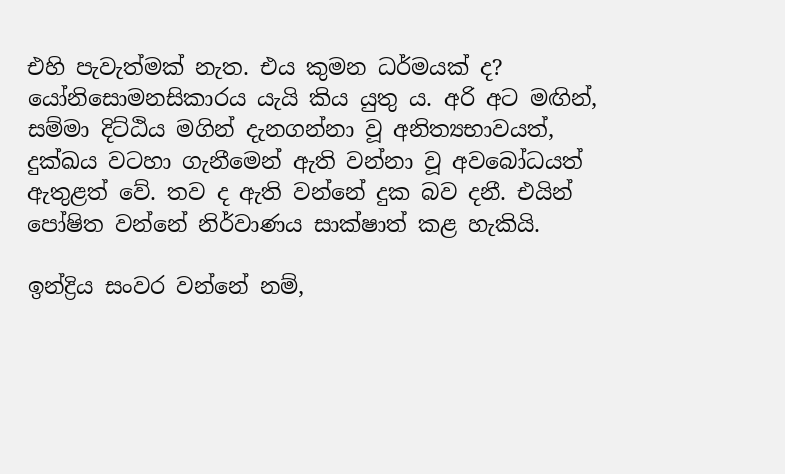එහි පැවැත්මක් නැත. එය කුමන ධර්මයක් ද? යෝනිසොමනසිකාරය යැයි කිය යුතු ය. අරි අට මඟින්, සම්මා දිට්ඨිය මගින් දැනගන්නා වූ අනිත්‍යභාවයත්, දුක්ඛය වටහා ගැනීමෙන් ඇති වන්නා වූ අවබෝධයත් ඇතුළත් වේ. තව ද ඇති වන්නේ දුක බව දනී. එයින් පෝෂිත වන්නේ නිර්වාණය සාක්ෂාත් කළ හැකියි.

ඉන්ද්‍රිය සංවර වන්නේ නම්,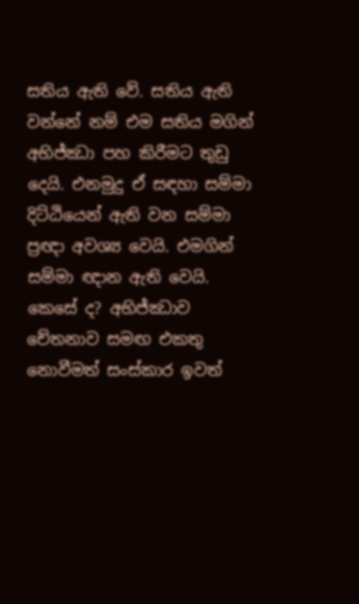සතිය ඇති වේ. සතිය ඇති වන්නේ නම් එම සතිය මගින් අභිජ්ඣා පහ කිරීමට තුඩු දෙයි. එනමුදු ඒ සඳහා සම්මා දිට්ඨියෙන් ඇති වන සම්මා ප්‍රඥා අවශ්‍ය වෙයි. එමගින් සම්මා ඥාන ඇති වෙයි. කෙසේ ද? අභිජ්ඣාව චේතනාව සමඟ එකතු නොවීමත් සංස්කාර ඉවත්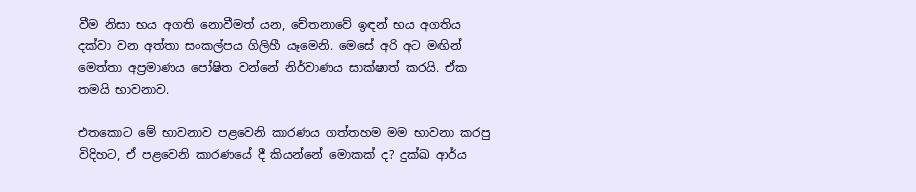වීම නිසා භය අගති නොවීමත් යන, චේතනාවේ ඉඳන් භය අගතිය දක්වා වන අත්තා සංකල්පය ගිලිහී යෑමෙනි. මෙසේ අරි අට මඟින් මෙත්තා අප්‍රමාණය පෝෂිත වන්නේ නිර්වාණය සාක්ෂාත් කරයි. ඒක තමයි භාවනාව.

එතකොට මේ භාවනාව පළවෙනි කාරණය ගත්තහම මම භාවනා කරපු විදිහට, ඒ පළවෙනි කාරණයේ දී කියන්නේ මොකක් ද? දුක්ඛ ආර්ය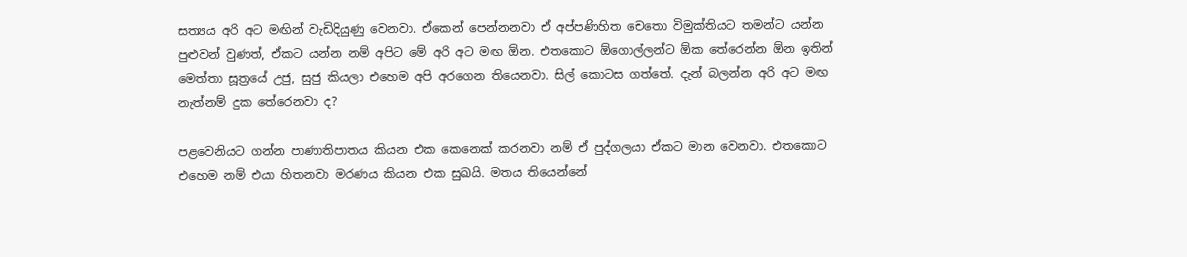සත්‍යය අරි අට මඟින් වැඩිදියුණු වෙනවා. ඒකෙන් පෙන්නනවා ඒ අප්පණිහිත චෙතො විමුක්තියට තමන්ට යන්න පුළුවන් වුණත්, ඒකට යන්න නම් අපිට මේ අරි අට මඟ ඕන. එතකොට ඕගොල්ලන්ට ඕක තේරෙන්න ඕන ඉතින් මෙත්තා සූත්‍රයේ උජු, සුජු කියලා එහෙම අපි අරගෙන තියෙනවා. සිල් කොටස ගත්තේ. දැන් බලන්න අරි අට මඟ නැත්නම් දුක තේරෙනවා ද?

පළවෙනියට ගන්න පාණාතිපාතය කියන එක කෙනෙක් කරනවා නම් ඒ පුද්ගලයා ඒකට මාන වෙනවා. එතකොට එහෙම නම් එයා හිතනවා මරණය කියන එක සුඛයි. මතය තියෙන්නේ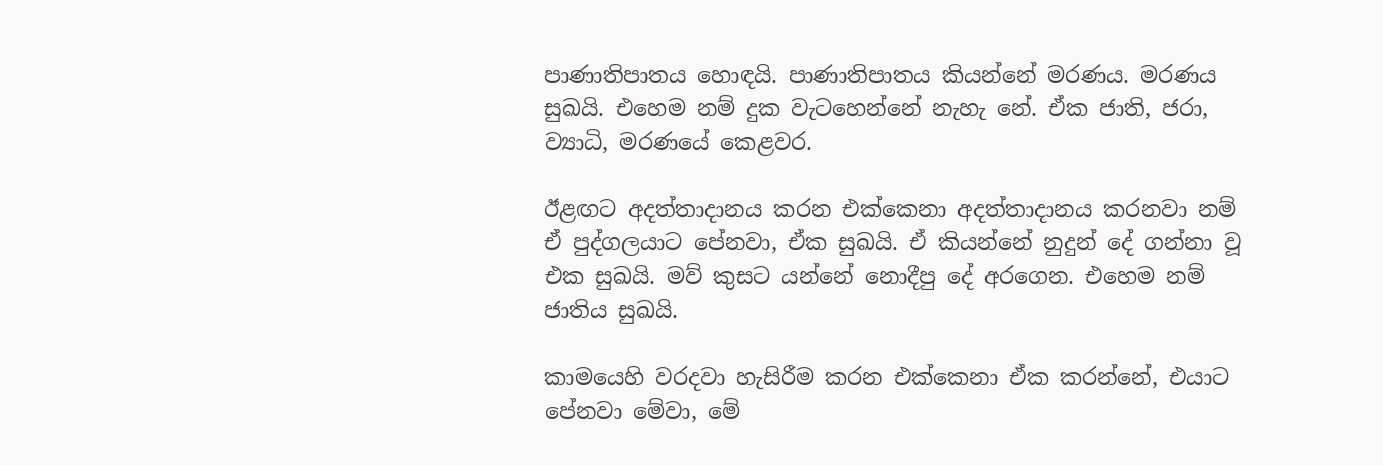පාණාතිපාතය හොඳයි. පාණාතිපාතය කියන්නේ මරණය. මරණය සුඛයි. එහෙම නම් දුක වැටහෙන්නේ නැහැ නේ. ඒක ජාති, ජරා, ව්‍යාධි, මරණයේ කෙළවර.

ඊළඟට අදත්තාදානය කරන එක්කෙනා අදත්තාදානය කරනවා නම් ඒ පුද්ගලයාට පේනවා, ඒක සුඛයි. ඒ කියන්නේ නුදුන් දේ ගන්නා වූ එක සුඛයි. මව් කුසට යන්නේ නොදීපු දේ අරගෙන. එහෙම නම් ජාතිය සුඛයි.

කාමයෙහි වරදවා හැසිරීම කරන එක්කෙනා ඒක කරන්නේ, එයාට පේනවා මේවා, මේ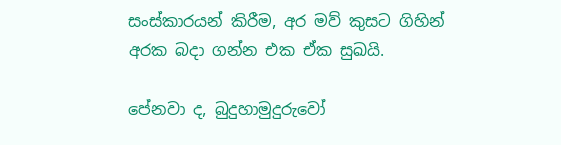සංස්කාරයන් කිරීම, අර මව් කුසට ගිහින් අරක බදා ගන්න එක ඒක සුඛයි.

පේනවා ද, බුදුහාමුදුරුවෝ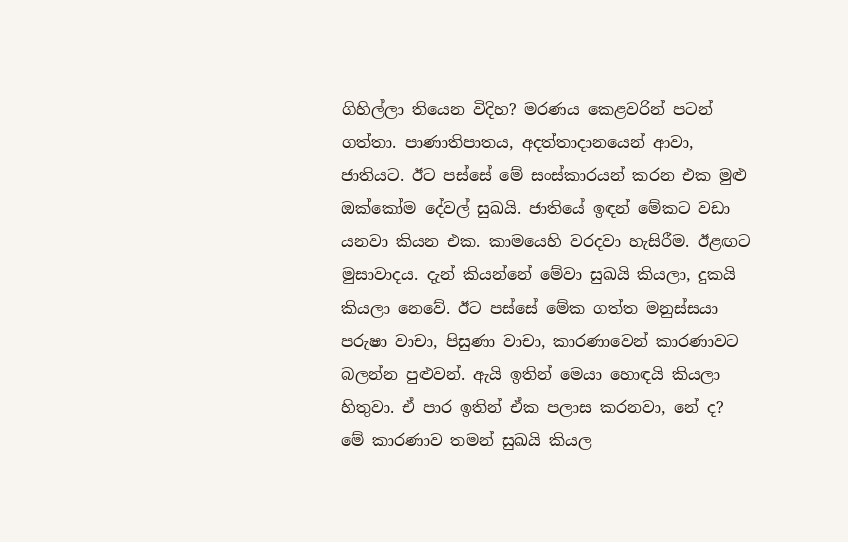ගිහිල්ලා තියෙන විදිහ? මරණය කෙළවරින් පටන් ගත්තා. පාණාතිපාතය, අදත්තාදානයෙන් ආවා, ජාතියට. ඊට පස්සේ මේ සංස්කාරයන් කරන එක මුළු ඔක්කෝම දේවල් සුඛයි. ජාතියේ ඉඳන් මේකට වඩා යනවා කියන එක. කාමයෙහි වරදවා හැසිරීම. ඊළඟට මුසාවාදය. දැන් කියන්නේ මේවා සුඛයි කියලා, දුකයි කියලා නෙවේ. ඊට පස්සේ මේක ගත්ත මනුස්සයා පරුෂා වාචා, පිසුණා වාචා, කාරණාවෙන් කාරණාවට බලන්න පුළුවන්. ඇයි ඉතින් මෙයා හොඳයි කියලා හිතුවා. ඒ පාර ඉතින් ඒක පලාස කරනවා, නේ ද? මේ කාරණාව තමන් සුඛයි කියල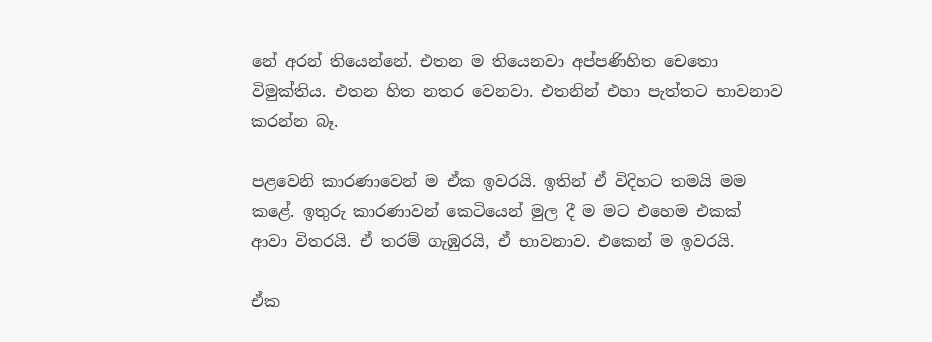නේ අරන් තියෙන්නේ. එතන ම තියෙනවා අප්පණිහිත චෙතො විමුක්තිය. එතන හිත නතර වෙනවා. එතනින් එහා පැත්තට භාවනාව කරන්න බෑ.

පළවෙනි කාරණාවෙන් ම ඒක ඉවරයි. ඉතින් ඒ විදිහට තමයි මම කළේ. ඉතුරු කාරණාවන් කෙටියෙන් මුල දී ම මට එහෙම එකක් ආවා විතරයි. ඒ තරම් ගැඹුරයි, ඒ භාවනාව. එකෙන් ම ඉවරයි.

ඒක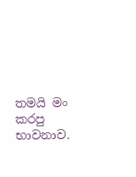තමයි මං කරපු භාවනාව.